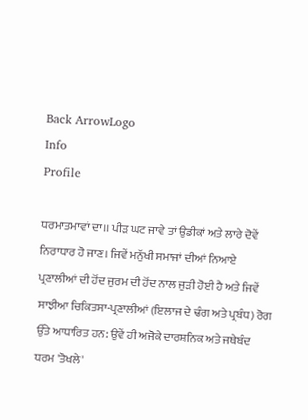Back ArrowLogo
Info
Profile

ਧਰਮਾਤਮਾਵਾਂ ਦਾ।। ਪੀੜ ਘਟ ਜਾਵੇ ਤਾਂ ਉਡੀਕਾਂ ਅਤੇ ਲਾਰੇ ਦੋਵੇਂ ਨਿਰਾਧਾਰ ਹੋ ਜਾਣ। ਜਿਵੇਂ ਮਨੁੱਖੀ ਸਮਾਜਾਂ ਦੀਆਂ ਨਿਆਏ ਪ੍ਰਣਾਲੀਆਂ ਦੀ ਹੋਂਦ ਜੁਰਮ ਦੀ ਹੋਂਦ ਨਾਲ ਜੁੜੀ ਹੋਈ ਹੈ ਅਤੇ ਜਿਵੇਂ ਸਾਝੀਆ ਚਿਕਿਤਸਾ-ਪ੍ਰਣਾਲੀਆਂ (ਇਲਾਜ ਦੇ ਢੰਗ ਅਤੇ ਪ੍ਰਬੰਧ) ਰੋਗ ਉੱਤੇ ਆਧਾਰਿਤ ਹਨ: ਉਵੇਂ ਹੀ ਅਜੋਕੇ ਦਾਰਸ਼ਨਿਕ ਅਤੇ ਜਥੇਬੰਦ ਧਰਮ 'ਤੋਖਲੇ'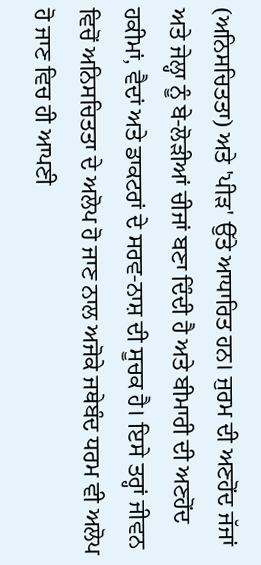(ਅਨਿਸਚਿਤਤਾ) ਅਤੇ 'ਪੀੜ' ਉੱਤੇ ਆਧਾਰਿਤ ਹਨ। ਜੁਰਮ ਦੀ ਅਣਹੋਂਦ ਜੱਜਾਂ ਅਤੇ ਜੇਲ੍ਹਾ ਨੂੰ ਬੇ-ਲੋੜੀਆਂ ਚੀਜਾਂ ਬਣਾ ਦਿੰਦੀ ਹੈ ਅਤੇ ਬੀਮਾਰੀ ਦੀ ਅਣਹੋਂਦ ਹਕੀਮਾਂ, ਵੈਦਾਂ ਅਤੇ ਡਾਕਟਰਾਂ ਦੇ ਸਰਵ-ਨਾਸ਼ ਦੀ ਸੂਚਕ ਹੈ। ਇਸੇ ਤਰ੍ਹਾਂ ਜੀਵਨ ਵਿਚੋਂ ਅਨਿਸਚਿਤਤਾ ਦੇ ਅਲੋਪ ਹੋ ਜਾਣ ਨਾਲ ਅਜੋਕੇ ਜਥੇਬੰਦ ਧਰਮ ਵੀ ਅਲੋਪ ਹੋ ਜਾਣ ਵਿਚ ਹੀ ਆਪਣੀ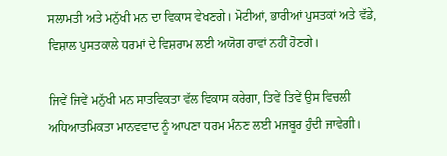ਸਲਾਮਤੀ ਅਤੇ ਮਨੁੱਖੀ ਮਨ ਦਾ ਵਿਕਾਸ ਵੇਖਣਗੇ। ਮੋਟੀਆਂ, ਭਾਰੀਆਂ ਪੁਸਤਕਾਂ ਅਤੇ ਵੱਡੇ, ਵਿਸ਼ਾਲ ਪੁਸਤਕਾਲੇ ਧਰਮਾਂ ਦੇ ਵਿਸ਼ਰਾਮ ਲਈ ਅਯੋਗ ਰਾਵਾਂ ਨਹੀਂ ਹੋਣਗੇ।

ਜਿਵੇਂ ਜਿਵੇਂ ਮਨੁੱਖੀ ਮਨ ਸਾਤਵਿਕਤਾ ਵੱਲ ਵਿਕਾਸ ਕਰੇਗਾ, ਤਿਵੇਂ ਤਿਵੇਂ ਉਸ ਵਿਚਲੀ ਅਧਿਆਤਮਿਕਤਾ ਮਾਨਵਵਾਦ ਨੂੰ ਆਪਣਾ ਧਰਮ ਮੰਨਣ ਲਈ ਮਜਬੂਰ ਹੁੰਦੀ ਜਾਵੇਗੀ।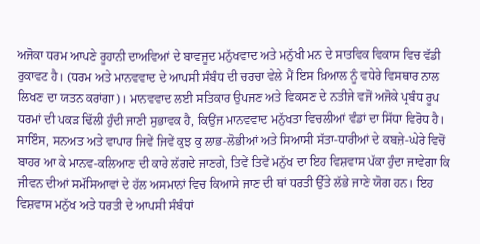ਅਜੋਕਾ ਧਰਮ ਆਪਣੇ ਰੂਹਾਨੀ ਦਾਅਵਿਆਂ ਦੇ ਬਾਵਜੂਦ ਮਨੁੱਖਵਾਦ ਅਤੇ ਮਨੁੱਖੀ ਮਨ ਦੇ ਸਾਤਵਿਕ ਵਿਕਾਸ ਵਿਚ ਵੱਡੀ ਰੁਕਾਵਟ ਹੈ। (ਧਰਮ ਅਤੇ ਮਾਨਵਵਾਦ ਦੇ ਆਪਸੀ ਸੰਬੰਧ ਦੀ ਚਰਚਾ ਵੇਲੇ ਮੈਂ ਇਸ ਖ਼ਿਆਲ ਨੂੰ ਵਧੇਰੇ ਵਿਸਥਾਰ ਨਾਲ ਲਿਖਣ ਦਾ ਯਤਨ ਕਰਾਂਗਾ)। ਮਾਨਵਵਾਦ ਲਈ ਸਤਿਕਾਰ ਉਪਜਣ ਅਤੇ ਵਿਕਸਣ ਦੇ ਨਤੀਜੇ ਵਜੋਂ ਅਜੋਕੇ ਪ੍ਰਬੰਧ ਰੂਪ ਧਰਮਾਂ ਦੀ ਪਕੜ ਢਿੱਲੀ ਹੁੰਦੀ ਜਾਣੀ ਸੁਭਾਵਕ ਹੈ, ਕਿਉਂਜ ਮਾਨਵਵਾਦ ਮਨੁੱਖਤਾ ਵਿਚਲੀਆਂ ਵੰਡਾਂ ਦਾ ਸਿੱਧਾ ਵਿਰੋਧ ਹੈ। ਸਾਇੰਸ, ਸਨਅਤ ਅਤੇ ਵਾਪਾਰ ਜਿਵੇਂ ਜਿਵੇਂ ਕੁਝ ਕੁ ਲਾਭ-ਲੋਭੀਆਂ ਅਤੇ ਸਿਆਸੀ ਸੱਤਾ-ਧਾਰੀਆਂ ਦੇ ਕਬਜ਼ੇ-ਘੇਰੇ ਵਿਚੋਂ ਬਾਹਰ ਆ ਕੇ ਮਾਨਵ-ਕਲਿਆਣ ਦੀ ਕਾਰੇ ਲੱਗਦੇ ਜਾਣਗੇ, ਤਿਵੇਂ ਤਿਵੇਂ ਮਨੁੱਖ ਦਾ ਇਹ ਵਿਸ਼ਵਾਸ ਪੱਕਾ ਹੁੰਦਾ ਜਾਵੇਗਾ ਕਿ ਜੀਵਨ ਦੀਆਂ ਸਮੱਸਿਆਵਾਂ ਦੇ ਹੱਲ ਅਸਮਾਨਾਂ ਵਿਚ ਕਿਆਸੇ ਜਾਣ ਦੀ ਥਾਂ ਧਰਤੀ ਉੱਤੇ ਲੱਭੇ ਜਾਣੇ ਯੋਗ ਹਨ। ਇਹ ਵਿਸ਼ਵਾਸ ਮਨੁੱਖ ਅਤੇ ਧਰਤੀ ਦੇ ਆਪਸੀ ਸੰਬੰਧਾਂ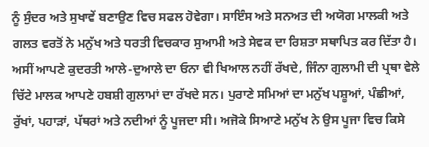ਨੂੰ ਸੁੰਦਰ ਅਤੇ ਸੁਖਾਵੇਂ ਬਣਾਉਣ ਵਿਚ ਸਫਲ ਹੋਵੇਗਾ। ਸਾਇੰਸ ਅਤੇ ਸਨਅਤ ਦੀ ਅਯੋਗ ਮਾਲਕੀ ਅਤੇ ਗਲਤ ਵਰਤੋਂ ਨੇ ਮਨੁੱਖ ਅਤੇ ਧਰਤੀ ਵਿਚਕਾਰ ਸੁਆਮੀ ਅਤੇ ਸੇਵਕ ਦਾ ਰਿਸ਼ਤਾ ਸਥਾਪਿਤ ਕਰ ਦਿੱਤਾ ਹੈ। ਅਸੀਂ ਆਪਣੇ ਕੁਦਰਤੀ ਆਲੇ-ਦੁਆਲੇ ਦਾ ਓਨਾ ਵੀ ਖਿਆਲ ਨਹੀਂ ਰੱਖਦੇ, ਜਿੰਨਾ ਗੁਲਾਮੀ ਦੀ ਪ੍ਰਥਾ ਵੇਲੇ ਚਿੱਟੇ ਮਾਲਕ ਆਪਣੇ ਹਬਸ਼ੀ ਗੁਲਾਮਾਂ ਦਾ ਰੱਖਦੇ ਸਨ। ਪੁਰਾਣੇ ਸਮਿਆਂ ਦਾ ਮਨੁੱਖ ਪਸ਼ੂਆਂ, ਪੰਛੀਆਂ, ਰੁੱਖਾਂ, ਪਹਾੜਾਂ, ਪੱਥਰਾਂ ਅਤੇ ਨਦੀਆਂ ਨੂੰ ਪੂਜਦਾ ਸੀ। ਅਜੋਕੇ ਸਿਆਣੇ ਮਨੁੱਖ ਨੇ ਉਸ ਪੂਜਾ ਵਿਚ ਕਿਸੇ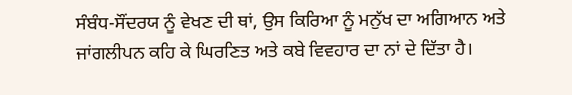ਸੰਬੰਧ-ਸੌਂਦਰਯ ਨੂੰ ਵੇਖਣ ਦੀ ਥਾਂ, ਉਸ ਕਿਰਿਆ ਨੂੰ ਮਨੁੱਖ ਦਾ ਅਗਿਆਨ ਅਤੇ ਜਾਂਗਲੀਪਨ ਕਹਿ ਕੇ ਘਿਰਣਿਤ ਅਤੇ ਕਬੇ ਵਿਵਹਾਰ ਦਾ ਨਾਂ ਦੇ ਦਿੱਤਾ ਹੈ।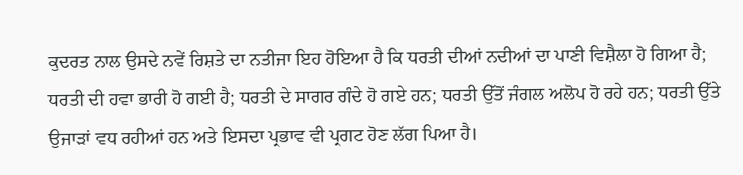ਕੁਦਰਤ ਨਾਲ ਉਸਦੇ ਨਵੇਂ ਰਿਸ਼ਤੇ ਦਾ ਨਤੀਜਾ ਇਹ ਹੋਇਆ ਹੈ ਕਿ ਧਰਤੀ ਦੀਆਂ ਨਦੀਆਂ ਦਾ ਪਾਣੀ ਵਿਸ਼ੈਲਾ ਹੋ ਗਿਆ ਹੈ; ਧਰਤੀ ਦੀ ਹਵਾ ਭਾਰੀ ਹੋ ਗਈ ਹੈ; ਧਰਤੀ ਦੇ ਸਾਗਰ ਗੰਦੇ ਹੋ ਗਏ ਹਨ; ਧਰਤੀ ਉੱਤੋਂ ਜੰਗਲ ਅਲੋਪ ਹੋ ਰਹੇ ਹਨ; ਧਰਤੀ ਉੱਤੇ ਉਜਾੜਾਂ ਵਧ ਰਹੀਆਂ ਹਨ ਅਤੇ ਇਸਦਾ ਪ੍ਰਭਾਵ ਵੀ ਪ੍ਰਗਟ ਹੋਣ ਲੱਗ ਪਿਆ ਹੈ।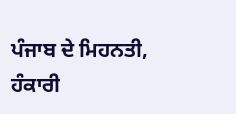ਪੰਜਾਬ ਦੇ ਮਿਹਨਤੀ, ਹੰਕਾਰੀ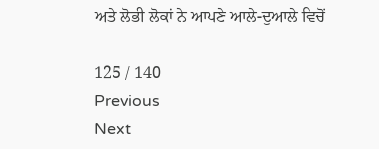ਅਤੇ ਲੋਭੀ ਲੋਕਾਂ ਨੇ ਆਪਣੇ ਆਲੇ-ਦੁਆਲੇ ਵਿਚੋਂ

125 / 140
Previous
Next